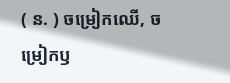( ន. ) ចម្រៀកឈើ, ចម្រៀកឫ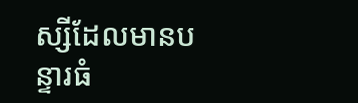ស្សីដែលមានបន្ទារធំ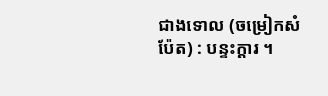ជាងទោល (ចម្រៀកសំប៉ែត) : បន្ទះក្ដារ ។